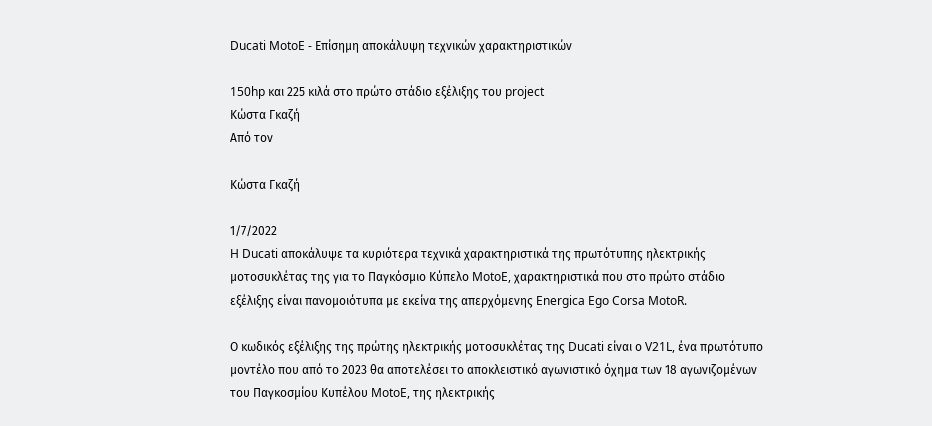Ducati MotoE - Επίσημη αποκάλυψη τεχνικών χαρακτηριστικών

150hp και 225 κιλά στο πρώτο στάδιο εξέλιξης του project
Κώστα Γκαζή
Από τον

Κώστα Γκαζή

1/7/2022
H Ducati αποκάλυψε τα κυριότερα τεχνικά χαρακτηριστικά της πρωτότυπης ηλεκτρικής μοτοσυκλέτας της για το Παγκόσμιο Κύπελο MotoE, χαρακτηριστικά που στο πρώτο στάδιο εξέλιξης είναι πανομοιότυπα με εκείνα της απερχόμενης Energica Ego Corsa MotoR.

Ο κωδικός εξέλιξης της πρώτης ηλεκτρικής μοτοσυκλέτας της Ducati είναι ο V21L, ένα πρωτότυπο μοντέλο που από το 2023 θα αποτελέσει το αποκλειστικό αγωνιστικό όχημα των 18 αγωνιζομένων του Παγκοσμίου Κυπέλου MotoE, της ηλεκτρικής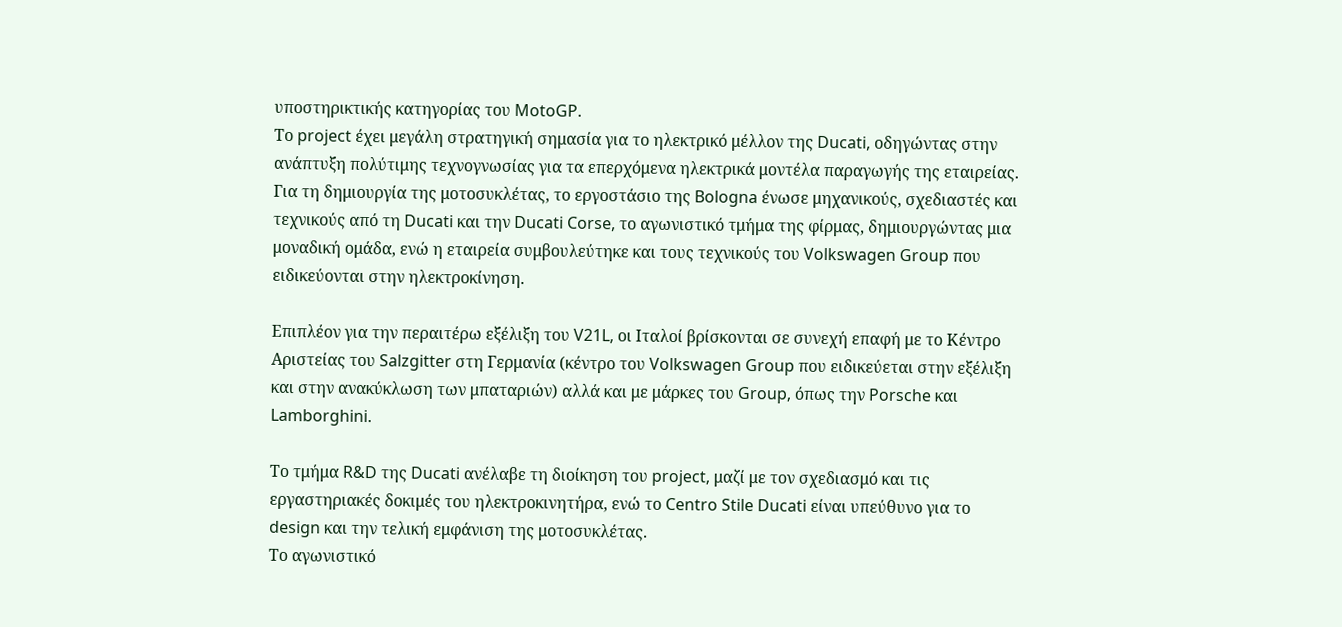υποστηρικτικής κατηγορίας του MotoGP.
Το project έχει μεγάλη στρατηγική σημασία για το ηλεκτρικό μέλλον της Ducati, οδηγώντας στην ανάπτυξη πολύτιμης τεχνογνωσίας για τα επερχόμενα ηλεκτρικά μοντέλα παραγωγής της εταιρείας.
Για τη δημιουργία της μοτοσυκλέτας, το εργοστάσιο της Bologna ένωσε μηχανικούς, σχεδιαστές και τεχνικούς από τη Ducati και την Ducati Corse, το αγωνιστικό τμήμα της φίρμας, δημιουργώντας μια μοναδική ομάδα, ενώ η εταιρεία συμβουλεύτηκε και τους τεχνικούς του Volkswagen Group που ειδικεύονται στην ηλεκτροκίνηση.

Επιπλέον για την περαιτέρω εξέλιξη του V21L, οι Ιταλοί βρίσκονται σε συνεχή επαφή με το Κέντρο Αριστείας του Salzgitter στη Γερμανία (κέντρο του Volkswagen Group που ειδικεύεται στην εξέλιξη και στην ανακύκλωση των μπαταριών) αλλά και με μάρκες του Group, όπως την Porsche και Lamborghini.

Το τμήμα R&D της Ducati ανέλαβε τη διοίκηση του project, μαζί με τον σχεδιασμό και τις εργαστηριακές δοκιμές του ηλεκτροκινητήρα, ενώ το Centro Stile Ducati είναι υπεύθυνο για το design και την τελική εμφάνιση της μοτοσυκλέτας.
Το αγωνιστικό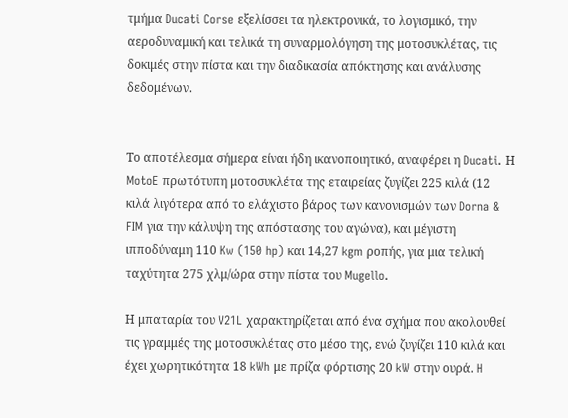τμήμα Ducati Corse εξελίσσει τα ηλεκτρονικά, το λογισμικό, την αεροδυναμική και τελικά τη συναρμολόγηση της μοτοσυκλέτας, τις δοκιμές στην πίστα και την διαδικασία απόκτησης και ανάλυσης δεδομένων.


Το αποτέλεσμα σήμερα είναι ήδη ικανοποιητικό, αναφέρει η Ducati. Η MotoE πρωτότυπη μοτοσυκλέτα της εταιρείας ζυγίζει 225 κιλά (12 κιλά λιγότερα από το ελάχιστο βάρος των κανονισμών των Dorna & FIM για την κάλυψη της απόστασης του αγώνα), και μέγιστη ιπποδύναμη 110 Kw (150 hp) και 14,27 kgm ροπής, για μια τελική ταχύτητα 275 χλμ/ώρα στην πίστα του Mugello.

Η μπαταρία του V21L χαρακτηρίζεται από ένα σχήμα που ακολουθεί τις γραμμές της μοτοσυκλέτας στο μέσο της, ενώ ζυγίζει 110 κιλά και έχει χωρητικότητα 18 kWh με πρίζα φόρτισης 20 kW στην ουρά. H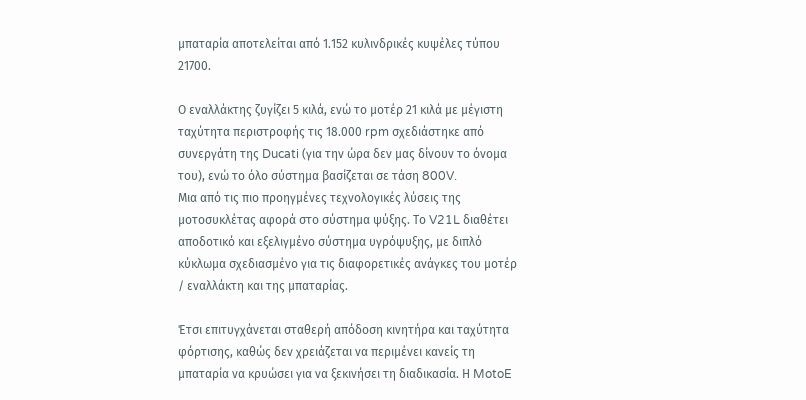μπαταρία αποτελείται από 1.152 κυλινδρικές κυψέλες τύπου 21700.

Ο εναλλάκτης ζυγίζει 5 κιλά, ενώ το μοτέρ 21 κιλά με μέγιστη ταχύτητα περιστροφής τις 18.000 rpm σχεδιάστηκε από συνεργάτη της Ducati (για την ώρα δεν μας δίνουν το όνομα του), ενώ το όλο σύστημα βασίζεται σε τάση 800V.
Μια από τις πιο προηγμένες τεχνολογικές λύσεις της μοτοσυκλέτας αφορά στο σύστημα ψύξης. Το V21L διαθέτει αποδοτικό και εξελιγμένο σύστημα υγρόψυξης, με διπλό κύκλωμα σχεδιασμένο για τις διαφορετικές ανάγκες του μοτέρ / εναλλάκτη και της μπαταρίας.

Έτσι επιτυγχάνεται σταθερή απόδοση κινητήρα και ταχύτητα φόρτισης, καθώς δεν χρειάζεται να περιμένει κανείς τη μπαταρία να κρυώσει για να ξεκινήσει τη διαδικασία. Η MotoE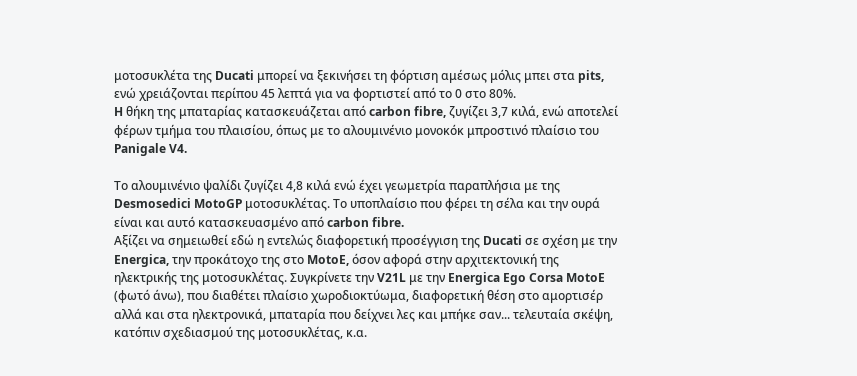μοτοσυκλέτα της Ducati μπορεί να ξεκινήσει τη φόρτιση αμέσως μόλις μπει στα pits, ενώ χρειάζονται περίπου 45 λεπτά για να φορτιστεί από το 0 στο 80%.
H θήκη της μπαταρίας κατασκευάζεται από carbon fibre, ζυγίζει 3,7 κιλά, ενώ αποτελεί φέρων τμήμα του πλαισίου, όπως με το αλουμινένιο μονοκόκ μπροστινό πλαίσιο του Panigale V4.

Το αλουμινένιο ψαλίδι ζυγίζει 4,8 κιλά ενώ έχει γεωμετρία παραπλήσια με της Desmosedici MotoGP μοτοσυκλέτας. Το υποπλαίσιο που φέρει τη σέλα και την ουρά είναι και αυτό κατασκευασμένο από carbon fibre.
Αξίζει να σημειωθεί εδώ η εντελώς διαφορετική προσέγγιση της Ducati σε σχέση με την Energica, την προκάτοχο της στο MotoE, όσον αφορά στην αρχιτεκτονική της ηλεκτρικής της μοτοσυκλέτας. Συγκρίνετε την V21L με την Energica Ego Corsa MotoE (φωτό άνω), που διαθέτει πλαίσιο χωροδιοκτύωμα, διαφορετική θέση στο αμορτισέρ αλλά και στα ηλεκτρονικά, μπαταρία που δείχνει λες και μπήκε σαν... τελευταία σκέψη, κατόπιν σχεδιασμού της μοτοσυκλέτας, κ.α.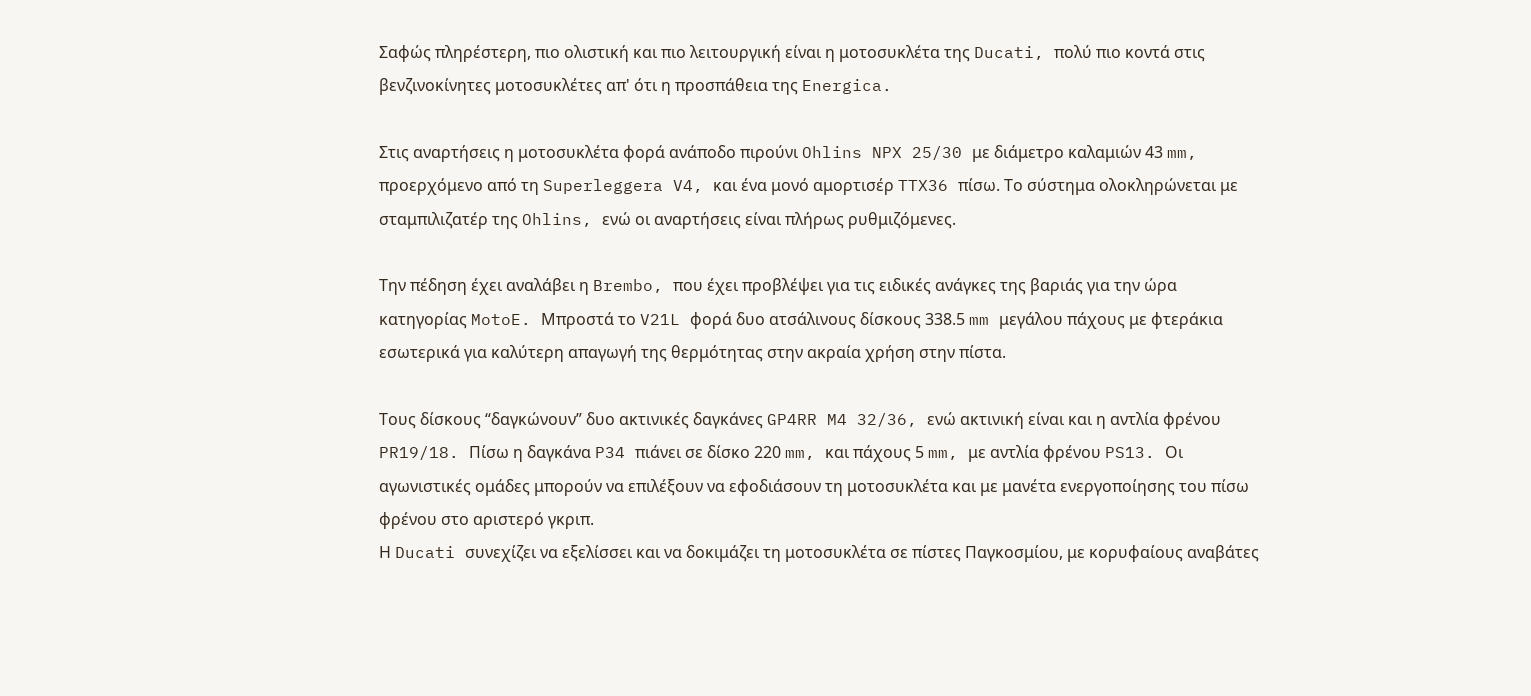Σαφώς πληρέστερη, πιο ολιστική και πιο λειτουργική είναι η μοτοσυκλέτα της Ducati, πολύ πιο κοντά στις βενζινοκίνητες μοτοσυκλέτες απ' ότι η προσπάθεια της Energica.

Στις αναρτήσεις η μοτοσυκλέτα φορά ανάποδο πιρούνι Ohlins NPX 25/30 με διάμετρο καλαμιών 43 mm, προερχόμενο από τη Superleggera V4, και ένα μονό αμορτισέρ TTX36 πίσω. Το σύστημα ολοκληρώνεται με σταμπιλιζατέρ της Ohlins, ενώ οι αναρτήσεις είναι πλήρως ρυθμιζόμενες.

Την πέδηση έχει αναλάβει η Brembo, που έχει προβλέψει για τις ειδικές ανάγκες της βαριάς για την ώρα κατηγορίας MotoE. Μπροστά το V21L φορά δυο ατσάλινους δίσκους 338.5 mm μεγάλου πάχους με φτεράκια εσωτερικά για καλύτερη απαγωγή της θερμότητας στην ακραία χρήση στην πίστα.

Τους δίσκους “δαγκώνουν” δυο ακτινικές δαγκάνες GP4RR M4 32/36, ενώ ακτινική είναι και η αντλία φρένου PR19/18. Πίσω η δαγκάνα P34 πιάνει σε δίσκο 220 mm, και πάχους 5 mm, με αντλία φρένου PS13. Οι αγωνιστικές ομάδες μπορούν να επιλέξουν να εφοδιάσουν τη μοτοσυκλέτα και με μανέτα ενεργοποίησης του πίσω φρένου στο αριστερό γκριπ.
Η Ducati συνεχίζει να εξελίσσει και να δοκιμάζει τη μοτοσυκλέτα σε πίστες Παγκοσμίου, με κορυφαίους αναβάτες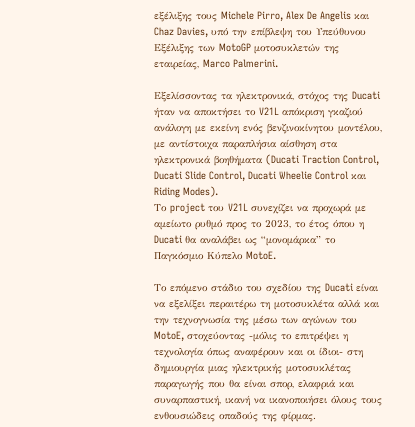εξέλιξης τους Michele Pirro, Alex De Angelis και Chaz Davies, υπό την επίβλεψη του Υπεύθυνου Εξέλιξης των MotoGP μοτοσυκλετών της εταιρείας, Marco Palmerini.

Εξελίσσοντας τα ηλεκτρονικά, στόχος της Ducati ήταν να αποκτήσει το V21L απόκριση γκαζιού ανάλογη με εκείνη ενός βενζινοκίνητου μοντέλου, με αντίστοιχα παραπλήσια αίσθηση στα ηλεκτρονικά βοηθήματα (Ducati Traction Control, Ducati Slide Control, Ducati Wheelie Control και Riding Modes).
Το project του V21L συνεχίζει να προχωρά με αμείωτο ρυθμό προς το 2023, το έτος όπου η Ducati θα αναλάβει ως “μονομάρκα” το Παγκόσμιο Κύπελο MotoE.

Το επόμενο στάδιο του σχεδίου της Ducati είναι να εξελίξει περαιτέρω τη μοτοσυκλέτα αλλά και την τεχνογνωσία της μέσω των αγώνων του MotoE, στοχεύοντας -μόλις το επιτρέψει η τεχνολογία όπως αναφέρουν και οι ίδιοι- στη δημιουργία μιας ηλεκτρικής μοτοσυκλέτας παραγωγής που θα είναι σπορ, ελαφριά και συναρπαστική, ικανή να ικανοποιήσει όλους τους ενθουσιώδεις οπαδούς της φίρμας.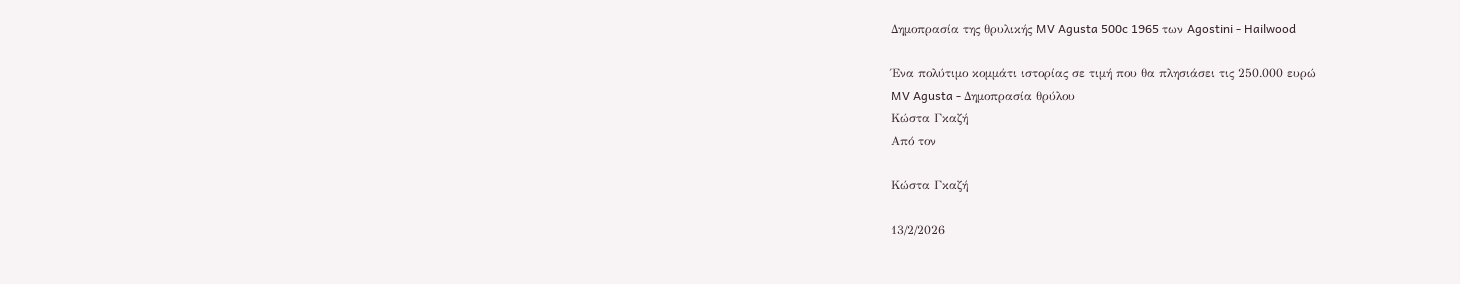Δημοπρασία της θρυλικής MV Agusta 500c 1965 των Agostini - Hailwood

Ένα πολύτιμο κομμάτι ιστορίας σε τιμή που θα πλησιάσει τις 250.000 ευρώ
MV Agusta - Δημοπρασία θρύλου
Κώστα Γκαζή
Από τον

Κώστα Γκαζή

13/2/2026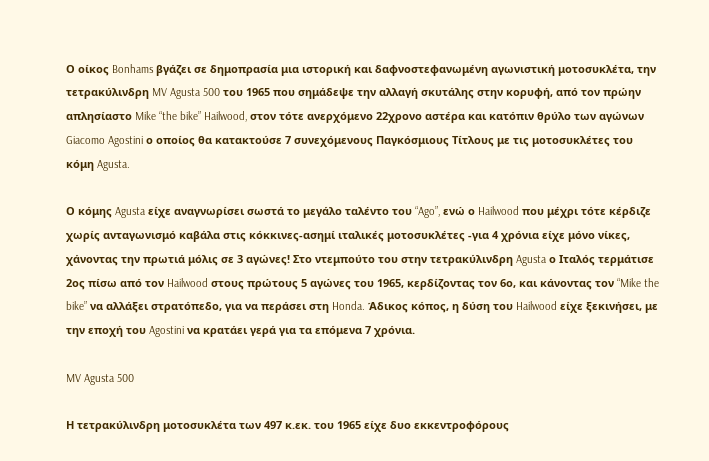Ο οίκος Bonhams βγάζει σε δημοπρασία μια ιστορική και δαφνοστεφανωμένη αγωνιστική μοτοσυκλέτα, την τετρακύλινδρη MV Agusta 500 του 1965 που σημάδεψε την αλλαγή σκυτάλης στην κορυφή, από τον πρώην απλησίαστο Mike “the bike” Hailwood, στον τότε ανερχόμενο 22χρονο αστέρα και κατόπιν θρύλο των αγώνων Giacomo Agostini ο οποίος θα κατακτούσε 7 συνεχόμενους Παγκόσμιους Τίτλους με τις μοτοσυκλέτες του κόμη Agusta.

Ο κόμης Agusta είχε αναγνωρίσει σωστά το μεγάλο ταλέντο του “Ago”, ενώ ο Hailwood που μέχρι τότε κέρδιζε χωρίς ανταγωνισμό καβάλα στις κόκκινες-ασημί ιταλικές μοτοσυκλέτες -για 4 χρόνια είχε μόνο νίκες, χάνοντας την πρωτιά μόλις σε 3 αγώνες! Στο ντεμπούτο του στην τετρακύλινδρη Agusta ο Ιταλός τερμάτισε 2ος πίσω από τον Hailwood στους πρώτους 5 αγώνες του 1965, κερδίζοντας τον 6ο, και κάνοντας τον “Mike the bike” να αλλάξει στρατόπεδο, για να περάσει στη Honda. Άδικος κόπος, η δύση του Hailwood είχε ξεκινήσει, με την εποχή του Agostini να κρατάει γερά για τα επόμενα 7 χρόνια.

MV Agusta 500

Η τετρακύλινδρη μοτοσυκλέτα των 497 κ.εκ. του 1965 είχε δυο εκκεντροφόρους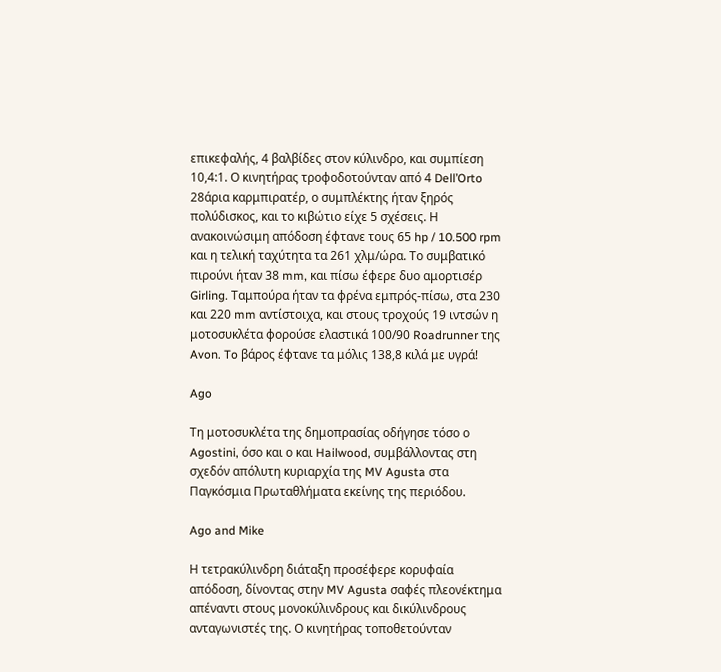επικεφαλής, 4 βαλβίδες στον κύλινδρο, και συμπίεση 10,4:1. Ο κινητήρας τροφοδοτούνταν από 4 Dell’Orto 28άρια καρμπιρατέρ, ο συμπλέκτης ήταν ξηρός πολύδισκος, και το κιβώτιο είχε 5 σχέσεις. Η ανακοινώσιμη απόδοση έφτανε τους 65 hp / 10.500 rpm και η τελική ταχύτητα τα 261 χλμ/ώρα. Το συμβατικό πιρούνι ήταν 38 mm, και πίσω έφερε δυο αμορτισέρ Girling. Ταμπούρα ήταν τα φρένα εμπρός-πίσω, στα 230 και 220 mm αντίστοιχα, και στους τροχούς 19 ιντσών η μοτοσυκλέτα φορούσε ελαστικά 100/90 Roadrunner της Avon. To βάρος έφτανε τα μόλις 138,8 κιλά με υγρά!

Ago

Τη μοτοσυκλέτα της δημοπρασίας οδήγησε τόσο ο Agostini, όσο και ο και Hailwood, συμβάλλοντας στη σχεδόν απόλυτη κυριαρχία της MV Agusta στα Παγκόσμια Πρωταθλήματα εκείνης της περιόδου.

Ago and Mike

Η τετρακύλινδρη διάταξη προσέφερε κορυφαία απόδοση, δίνοντας στην MV Agusta σαφές πλεονέκτημα απέναντι στους μονοκύλινδρους και δικύλινδρους ανταγωνιστές της. Ο κινητήρας τοποθετούνταν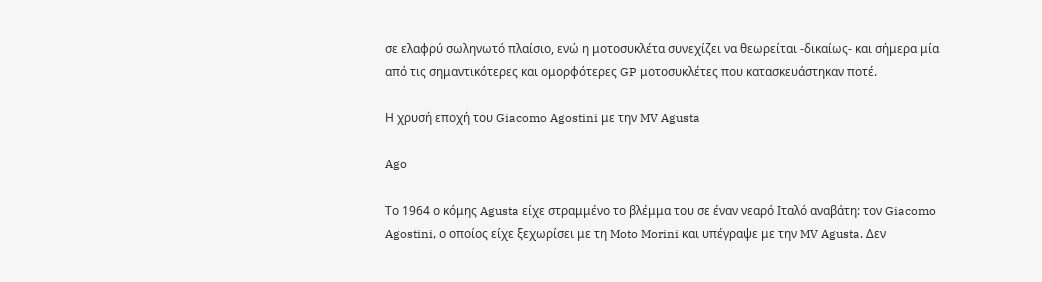σε ελαφρύ σωληνωτό πλαίσιο, ενώ η μοτοσυκλέτα συνεχίζει να θεωρείται -δικαίως- και σήμερα μία από τις σημαντικότερες και ομορφότερες GP μοτοσυκλέτες που κατασκευάστηκαν ποτέ.

Η χρυσή εποχή του Giacomo Agostini με την MV Agusta

Ago

Το 1964 ο κόμης Agusta είχε στραμμένο το βλέμμα του σε έναν νεαρό Ιταλό αναβάτη: τον Giacomo Agostini, ο οποίος είχε ξεχωρίσει με τη Moto Morini και υπέγραψε με την MV Agusta. Δεν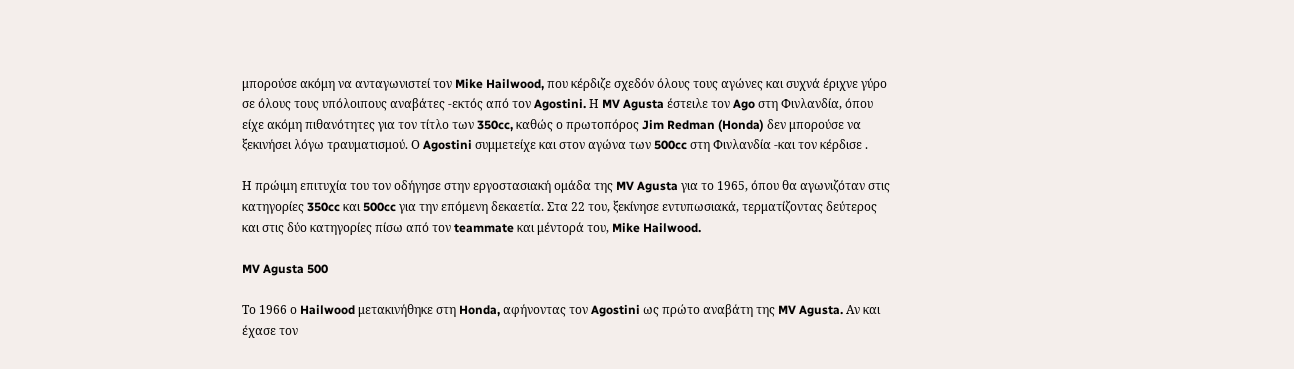μπορούσε ακόμη να ανταγωνιστεί τον Mike Hailwood, που κέρδιζε σχεδόν όλους τους αγώνες και συχνά έριχνε γύρο σε όλους τους υπόλοιπους αναβάτες -εκτός από τον Agostini. Η MV Agusta έστειλε τον Ago στη Φινλανδία, όπου είχε ακόμη πιθανότητες για τον τίτλο των 350cc, καθώς ο πρωτοπόρος Jim Redman (Honda) δεν μπορούσε να ξεκινήσει λόγω τραυματισμού. Ο Agostini συμμετείχε και στον αγώνα των 500cc στη Φινλανδία -και τον κέρδισε .

Η πρώιμη επιτυχία του τον οδήγησε στην εργοστασιακή ομάδα της MV Agusta για το 1965, όπου θα αγωνιζόταν στις κατηγορίες 350cc και 500cc για την επόμενη δεκαετία. Στα 22 του, ξεκίνησε εντυπωσιακά, τερματίζοντας δεύτερος και στις δύο κατηγορίες πίσω από τον teammate και μέντορά του, Mike Hailwood.

MV Agusta 500

Το 1966 ο Hailwood μετακινήθηκε στη Honda, αφήνοντας τον Agostini ως πρώτο αναβάτη της MV Agusta. Αν και έχασε τον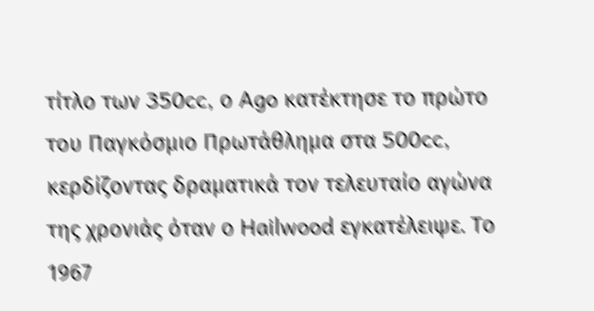τίτλο των 350cc, ο Ago κατέκτησε το πρώτο του Παγκόσμιο Πρωτάθλημα στα 500cc, κερδίζοντας δραματικά τον τελευταίο αγώνα της χρονιάς όταν ο Hailwood εγκατέλειψε. Το 1967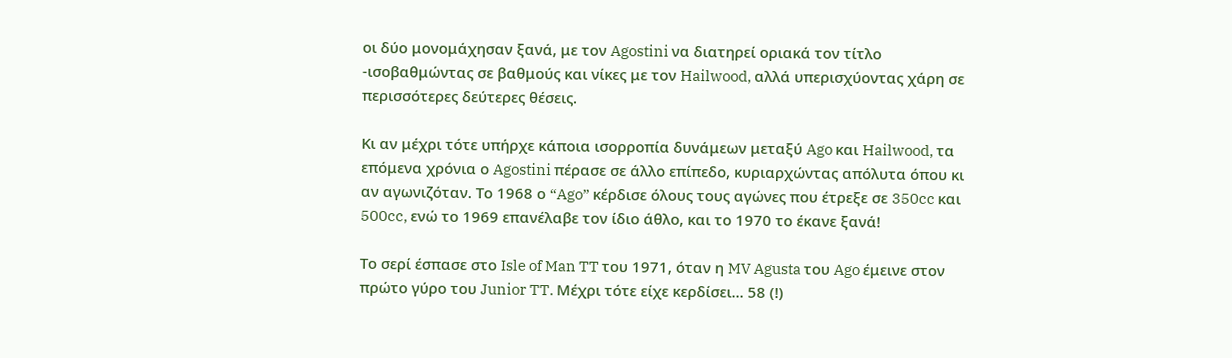οι δύο μονομάχησαν ξανά, με τον Agostini να διατηρεί οριακά τον τίτλο -ισοβαθμώντας σε βαθμούς και νίκες με τον Hailwood, αλλά υπερισχύοντας χάρη σε περισσότερες δεύτερες θέσεις.

Κι αν μέχρι τότε υπήρχε κάποια ισορροπία δυνάμεων μεταξύ Ago και Hailwood, τα επόμενα χρόνια ο Agostini πέρασε σε άλλο επίπεδο, κυριαρχώντας απόλυτα όπου κι αν αγωνιζόταν. Το 1968 ο “Ago” κέρδισε όλους τους αγώνες που έτρεξε σε 350cc και 500cc, ενώ το 1969 επανέλαβε τον ίδιο άθλο, και το 1970 το έκανε ξανά!

Το σερί έσπασε στο Isle of Man TT του 1971, όταν η MV Agusta του Ago έμεινε στον πρώτο γύρο του Junior TT. Μέχρι τότε είχε κερδίσει… 58 (!)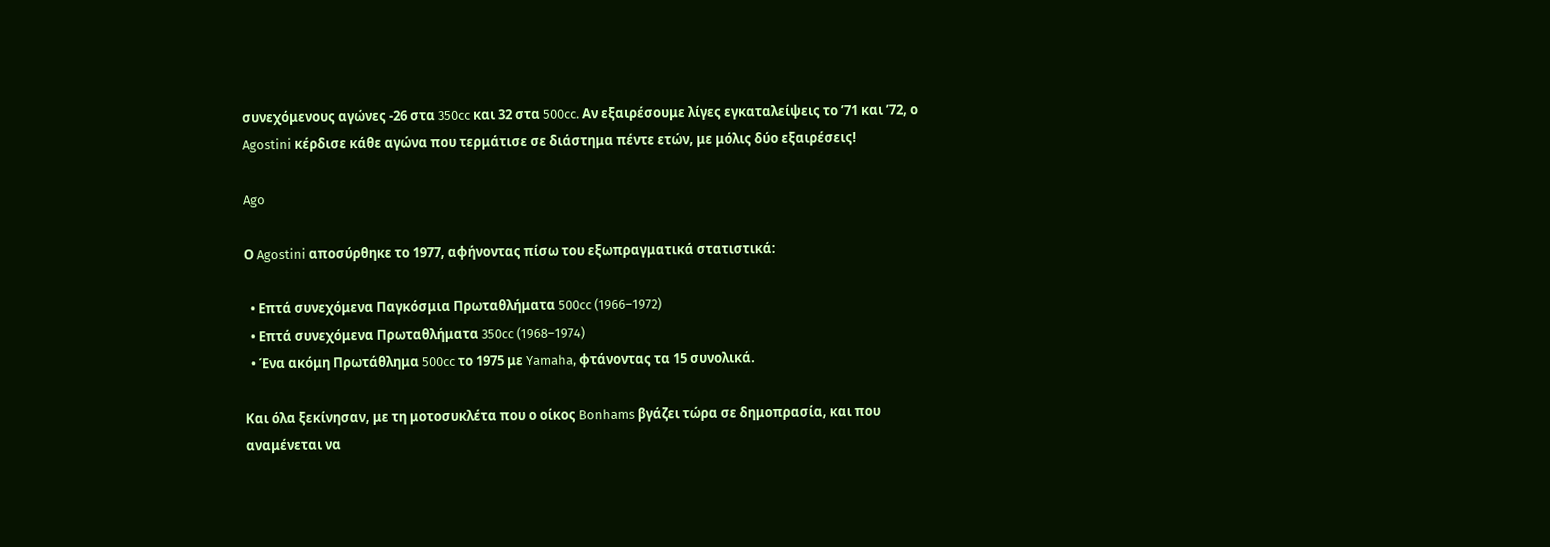συνεχόμενους αγώνες -26 στα 350cc και 32 στα 500cc. Αν εξαιρέσουμε λίγες εγκαταλείψεις το ’71 και ’72, ο Agostini κέρδισε κάθε αγώνα που τερμάτισε σε διάστημα πέντε ετών, με μόλις δύο εξαιρέσεις!

Ago

Ο Agostini αποσύρθηκε το 1977, αφήνοντας πίσω του εξωπραγματικά στατιστικά:

  • Επτά συνεχόμενα Παγκόσμια Πρωταθλήματα 500cc (1966–1972)
  • Επτά συνεχόμενα Πρωταθλήματα 350cc (1968–1974)
  • Ένα ακόμη Πρωτάθλημα 500cc το 1975 με Yamaha, φτάνοντας τα 15 συνολικά.

Και όλα ξεκίνησαν, με τη μοτοσυκλέτα που ο οίκος Bonhams βγάζει τώρα σε δημοπρασία, και που αναμένεται να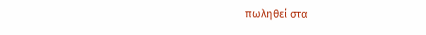πωληθεί στα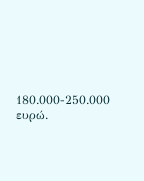180.000-250.000 ευρώ.